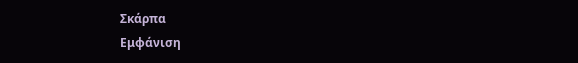Σκάρπα
Εμφάνιση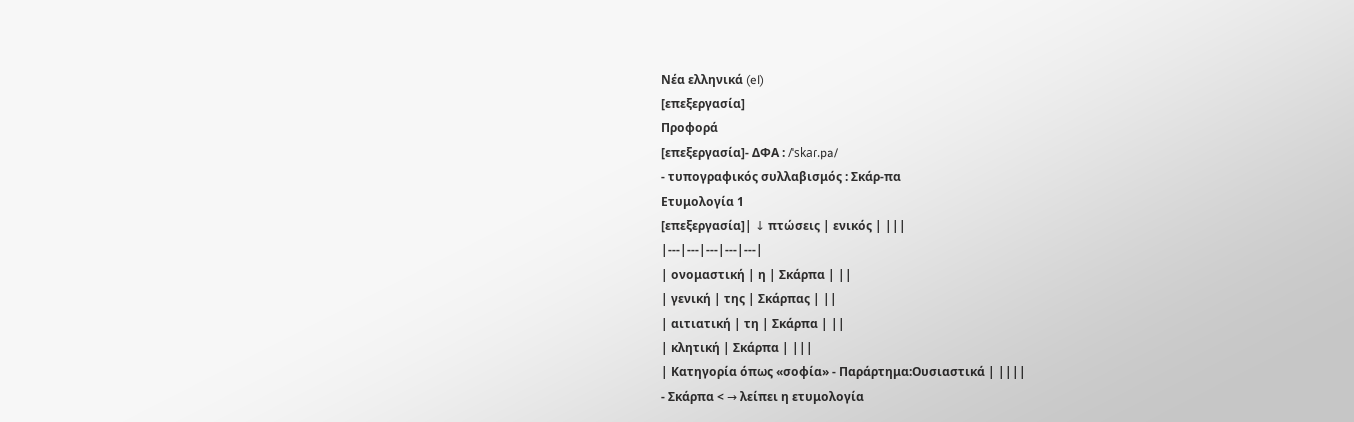Νέα ελληνικά (el)
[επεξεργασία]
Προφορά
[επεξεργασία]- ΔΦΑ : /ˈskaɾ.pa/
- τυπογραφικός συλλαβισμός : Σκάρ‐πα
Ετυμολογία 1
[επεξεργασία]| ↓ πτώσεις | ενικός | |||
|---|---|---|---|---|
| ονομαστική | η | Σκάρπα | ||
| γενική | της | Σκάρπας | ||
| αιτιατική | τη | Σκάρπα | ||
| κλητική | Σκάρπα | |||
| Κατηγορία όπως «σοφία» - Παράρτημα:Ουσιαστικά | ||||
- Σκάρπα < → λείπει η ετυμολογία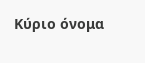Κύριο όνομα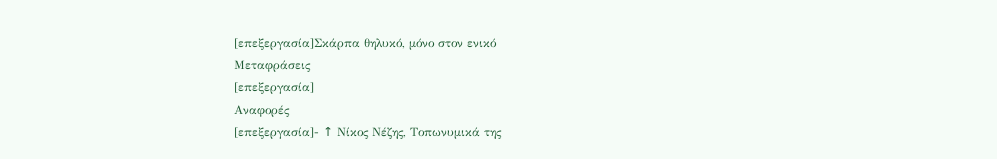[επεξεργασία]Σκάρπα θηλυκό, μόνο στον ενικό
Μεταφράσεις
[επεξεργασία]
Αναφορές
[επεξεργασία]- ↑ Νίκος Νέζης, Τοπωνυμικά της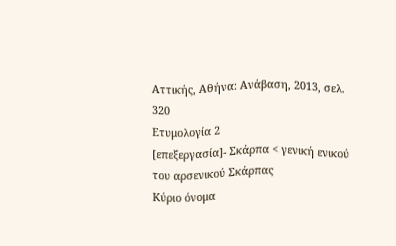Αττικής, Αθήνα: Ανάβαση, 2013, σελ. 320
Ετυμολογία 2
[επεξεργασία]- Σκάρπα < γενική ενικού του αρσενικού Σκάρπας
Κύριο όνομα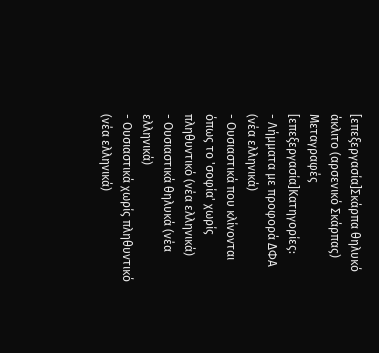[επεξεργασία]Σκάρπα θηλυκό άκλιτο (αρσενικό Σκάρπας)
Μεταγραφές
[επεξεργασία]Κατηγορίες:
- Λήμματα με προφορά ΔΦΑ (νέα ελληνικά)
- Ουσιαστικά που κλίνονται όπως το 'σοφία' χωρίς πληθυντικό (νέα ελληνικά)
- Ουσιαστικά θηλυκά (νέα ελληνικά)
- Ουσιαστικά χωρίς πληθυντικό (νέα ελληνικά)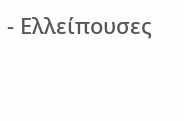- Ελλείπουσες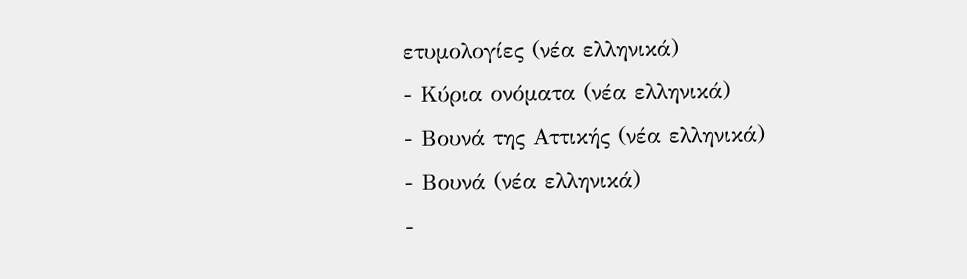ετυμολογίες (νέα ελληνικά)
- Κύρια ονόματα (νέα ελληνικά)
- Βουνά της Αττικής (νέα ελληνικά)
- Βουνά (νέα ελληνικά)
-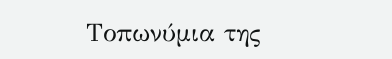Τοπωνύμια της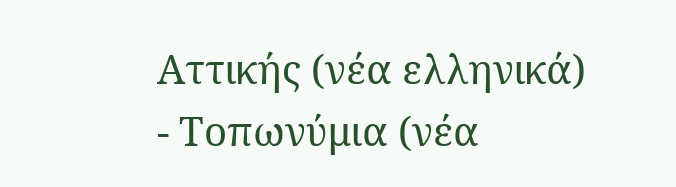Αττικής (νέα ελληνικά)
- Τοπωνύμια (νέα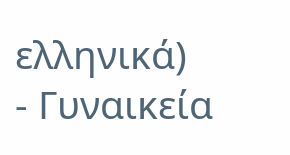ελληνικά)
- Γυναικεία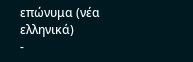επώνυμα (νέα ελληνικά)
-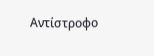Αντίστροφο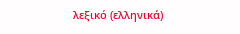λεξικό (ελληνικά)